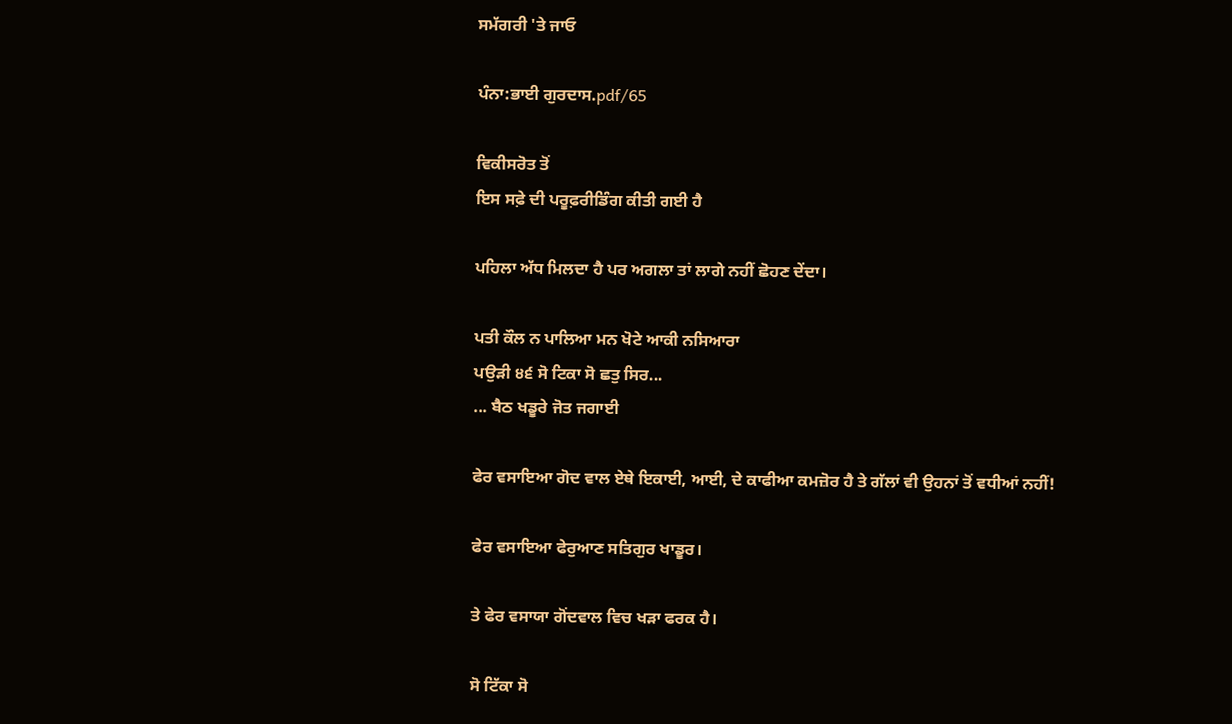ਸਮੱਗਰੀ 'ਤੇ ਜਾਓ

ਪੰਨਾ:ਭਾਈ ਗੁਰਦਾਸ.pdf/65

ਵਿਕੀਸਰੋਤ ਤੋਂ
ਇਸ ਸਫ਼ੇ ਦੀ ਪਰੂਫ਼ਰੀਡਿੰਗ ਕੀਤੀ ਗਈ ਹੈ

ਪਹਿਲਾ ਅੱਧ ਮਿਲਦਾ ਹੈ ਪਰ ਅਗਲਾ ਤਾਂ ਲਾਗੇ ਨਹੀਂ ਛੋਹਣ ਦੇਂਦਾ।

ਪਤੀ ਕੌਲ ਨ ਪਾਲਿਆ ਮਨ ਖੋਟੇ ਆਕੀ ਨਸਿਆਰਾ
ਪਉੜੀ ੪੬ ਸੋ ਟਿਕਾ ਸੋ ਛਤੁ ਸਿਰ...
... ਬੈਠ ਖਡੂਰੇ ਜੋਤ ਜਗਾਈ

ਫੇਰ ਵਸਾਇਆ ਗੋਦ ਵਾਲ ਏਥੇ ਇਕਾਈ, ਆਈ, ਦੇ ਕਾਫੀਆ ਕਮਜ਼ੋਰ ਹੈ ਤੇ ਗੱਲਾਂ ਵੀ ਉਹਨਾਂ ਤੋਂ ਵਧੀਆਂ ਨਹੀਂ!

ਫੇਰ ਵਸਾਇਆ ਫੇਰੁਆਣ ਸਤਿਗੁਰ ਖਾਡੂਰ।

ਤੇ ਫੇਰ ਵਸਾਯਾ ਗੋਂਦਵਾਲ ਵਿਚ ਖੜਾ ਫਰਕ ਹੈ।

ਸੋ ਟਿੱਕਾ ਸੋ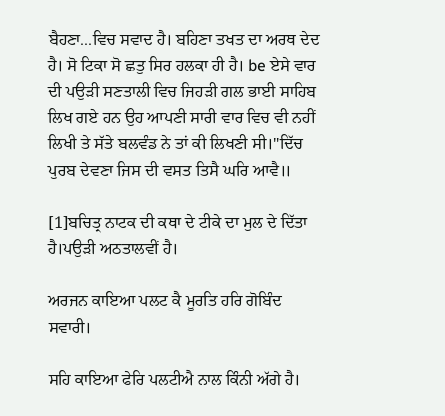ਬੈਹਣਾ...ਵਿਚ ਸਵਾਦ ਹੈ। ਬਹਿਣਾ ਤਖਤ ਦਾ ਅਰਥ ਦੇਦ ਹੈ। ਸੋ ਟਿਕਾ ਸੋ ਛਤੁ ਸਿਰ ਹਲਕਾ ਹੀ ਹੈ। be ਏਸੇ ਵਾਰ ਦੀ ਪਉੜੀ ਸਣਤਾਲੀ ਵਿਚ ਜਿਹੜੀ ਗਲ ਭਾਈ ਸਾਹਿਬ ਲਿਖ ਗਏ ਹਨ ਉਹ ਆਪਣੀ ਸਾਰੀ ਵਾਰ ਵਿਚ ਵੀ ਨਹੀਂ ਲਿਖੀ ਤੇ ਸੱਤੇ ਬਲਵੰਡ ਨੇ ਤਾਂ ਕੀ ਲਿਖਣੀ ਸੀ।"ਦਿੱਚ ਪੁਰਬ ਦੇਵਣਾ ਜਿਸ ਦੀ ਵਸਤ ਤਿਸੈ ਘਰਿ ਆਵੈ॥

[1]ਬਚਿਤ੍ਰ ਨਾਟਕ ਦੀ ਕਥਾ ਦੇ ਟੀਕੇ ਦਾ ਮੁਲ ਦੇ ਦਿੱਤਾ ਹੈ।ਪਉੜੀ ਅਠਤਾਲਵੀਂ ਹੈ।

ਅਰਜਨ ਕਾਇਆ ਪਲਟ ਕੈ ਮੂਰਤਿ ਹਰਿ ਗੋਬਿੰਦ ਸਵਾਰੀ।

ਸਹਿ ਕਾਇਆ ਫੇਰਿ ਪਲਟੀਐ ਨਾਲ ਕਿੰਨੀ ਅੱਗੇ ਹੈ।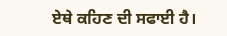ਏਥੇ ਕਹਿਣ ਦੀ ਸਫਾਈ ਹੈ।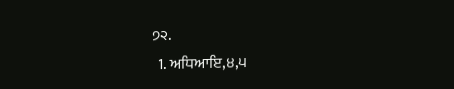੭੨.
  1. ਅਧਿਆਇ,੪,੫